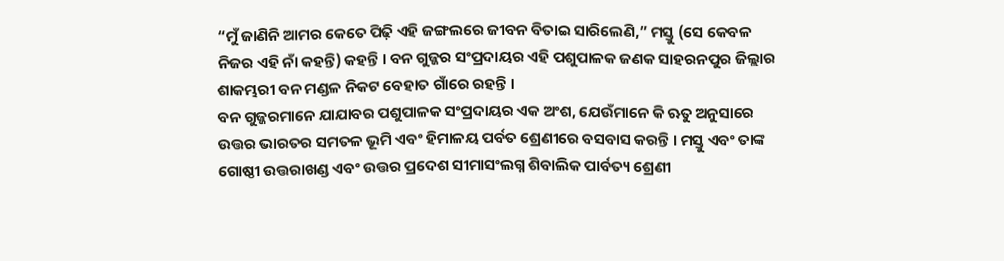“ମୁଁ ଜାଣିନି ଆମର କେତେ ପିଢ଼ି ଏହି ଜଙ୍ଗଲରେ ଜୀବନ ବିତାଇ ସାରିଲେଣି,” ମସ୍ତୁ (ସେ କେବଳ ନିଜର ଏହି ନାଁ କହନ୍ତି) କହନ୍ତି । ବନ ଗୁଜ୍ଜର ସଂପ୍ରଦାୟର ଏହି ପଶୁପାଳକ ଜଣକ ସାହରନପୁର ଜିଲ୍ଲାର ଶାକମ୍ଭରୀ ବନ ମଣ୍ଡଳ ନିକଟ ବେହାତ ଗାଁରେ ରହନ୍ତି ।
ବନ ଗୁଜ୍ଜରମାନେ ଯାଯାବର ପଶୁପାଳକ ସଂପ୍ରଦାୟର ଏକ ଅଂଶ, ଯେଉଁମାନେ କି ଋତୁ ଅନୁସାରେ ଉତ୍ତର ଭାରତର ସମତଳ ଭୂମି ଏବଂ ହିମାଳୟ ପର୍ବତ ଶ୍ରେଣୀରେ ବସବାସ କରନ୍ତି । ମସ୍ତୁ ଏବଂ ତାଙ୍କ ଗୋଷ୍ଠୀ ଉତ୍ତରାଖଣ୍ଡ ଏବଂ ଉତ୍ତର ପ୍ରଦେଶ ସୀମାସଂଲଗ୍ନ ଶିବାଲିକ ପାର୍ବତ୍ୟ ଶ୍ରେଣୀ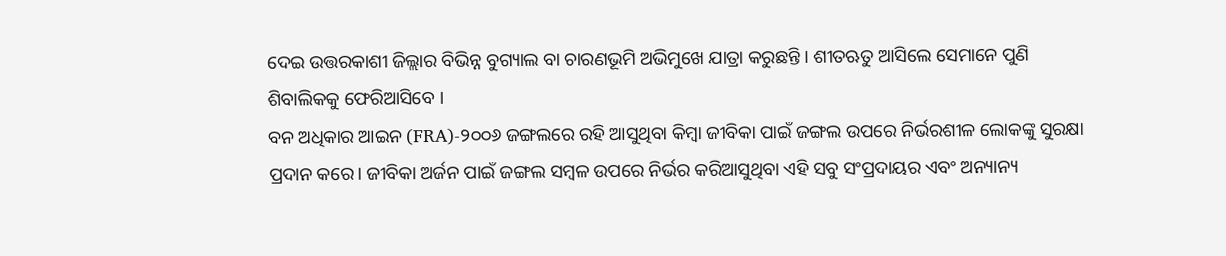ଦେଇ ଉତ୍ତରକାଶୀ ଜିଲ୍ଲାର ବିଭିନ୍ନ ବୁଗ୍ୟାଲ ବା ଚାରଣଭୂମି ଅଭିମୁଖେ ଯାତ୍ରା କରୁଛନ୍ତି । ଶୀତଋତୁ ଆସିଲେ ସେମାନେ ପୁଣି ଶିବାଲିକକୁ ଫେରିଆସିବେ ।
ବନ ଅଧିକାର ଆଇନ (FRA)-୨୦୦୬ ଜଙ୍ଗଲରେ ରହି ଆସୁଥିବା କିମ୍ବା ଜୀବିକା ପାଇଁ ଜଙ୍ଗଲ ଉପରେ ନିର୍ଭରଶୀଳ ଲୋକଙ୍କୁ ସୁରକ୍ଷା ପ୍ରଦାନ କରେ। ଜୀବିକା ଅର୍ଜନ ପାଇଁ ଜଙ୍ଗଲ ସମ୍ବଳ ଉପରେ ନିର୍ଭର କରିଆସୁଥିବା ଏହି ସବୁ ସଂପ୍ରଦାୟର ଏବଂ ଅନ୍ୟାନ୍ୟ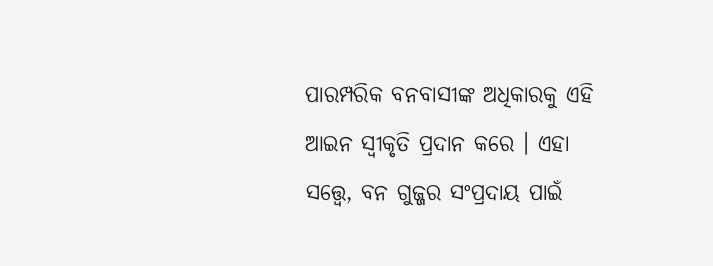ପାରମ୍ପରିକ ବନବାସୀଙ୍କ ଅଧିକାରକୁ ଏହି ଆଇନ ସ୍ୱୀକୃତି ପ୍ରଦାନ କରେ । ଏହା ସତ୍ତ୍ୱେ, ବନ ଗୁଜ୍ଜର ସଂପ୍ରଦାୟ ପାଇଁ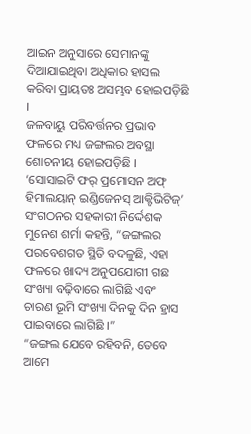ଆଇନ ଅନୁସାରେ ସେମାନଙ୍କୁ ଦିଆଯାଇଥିବା ଅଧିକାର ହାସଲ କରିବା ପ୍ରାୟତଃ ଅସମ୍ଭବ ହୋଇପଡ଼ିଛି ।
ଜଳବାୟୁ ପରିବର୍ତ୍ତନର ପ୍ରଭାବ ଫଳରେ ମଧ୍ୟ ଜଙ୍ଗଲର ଅବସ୍ଥା ଶୋଚନୀୟ ହୋଇପଡ଼ିଛି । ‘ସୋସାଇଟି ଫର୍ ପ୍ରମୋସନ ଅଫ୍ ହିମାଲୟାନ୍ ଇଣ୍ଡିଜେନସ୍ ଆକ୍ଟିଭିଟିଜ୍’ ସଂଗଠନର ସହକାରୀ ନିର୍ଦ୍ଦେଶକ ମୁନେଶ ଶର୍ମା କହନ୍ତି, “ଜଙ୍ଗଲର ପରବେଶଗତ ସ୍ଥିତି ବଦଳୁଛି, ଏହା ଫଳରେ ଖାଦ୍ୟ ଅନୁପଯୋଗୀ ଗଛ ସଂଖ୍ୟା ବଢ଼ିବାରେ ଲାଗିଛି ଏବଂ ଚାରଣ ଭୂମି ସଂଖ୍ୟା ଦିନକୁ ଦିନ ହ୍ରାସ ପାଇବାରେ ଲାଗିଛି ।”
“ଜଙ୍ଗଲ ଯେବେ ରହିବନି, ତେବେ ଆମେ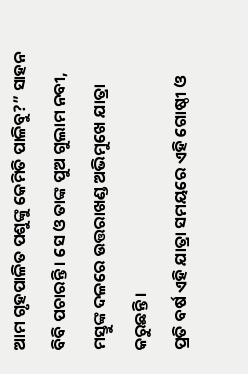ଆମ ଗୃହପାଳିତ ପଶୁଙ୍କୁ କେମିତି ପାଳିବୁ?” ସାହନ ବିବି ପଚାରନ୍ତି । ସେ ଓ ତାଙ୍କ ପୁଅ ଗୁଲାମ ନବୀ, ମସ୍ତୁଙ୍କ ଦଳରେ ଉତ୍ତରାଖଣ୍ଡ ଅଭିମୁଖେ ଯାତ୍ରା କରୁଛନ୍ତି ।
ପ୍ରତି ବର୍ଷ ଏହି ଯାତ୍ରା ସମୟରେ ଏହି ଗୋଷ୍ଠୀ ଓ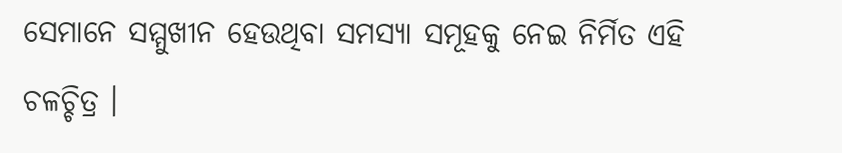ସେମାନେ ସମ୍ମୁଖୀନ ହେଉଥିବା ସମସ୍ୟା ସମୂହକୁ ନେଇ ନିର୍ମିତ ଏହି ଚଳଚ୍ଚିତ୍ର ।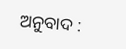ଅନୁବାଦ :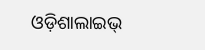ଓଡ଼ିଶାଲାଇଭ୍